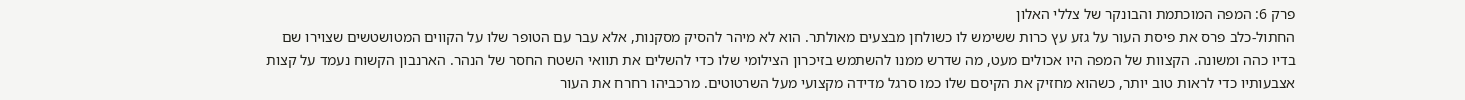פרק 6: המפה המוכתמת והבונקר של צללי האלון
החתול-כלב פרס את פיסת העור על גזע עץ כרות ששימש לו כשולחן מבצעים מאולתר. הוא לא מיהר להסיק מסקנות, אלא עבר עם הטופר שלו על הקווים המטושטשים שצוירו שם בדיו כהה ומשונה. הקצוות של המפה היו אכולים מעט, מה שדרש ממנו להשתמש בזיכרון הצילומי שלו כדי להשלים את תוואי השטח החסר של הנהר. הארנבון הקשוח נעמד על קצות אצבעותיו כדי לראות טוב יותר, כשהוא מחזיק את הקיסם שלו כמו סרגל מדידה מקצועי מעל השרטוטים. מרכביהו רחרח את העור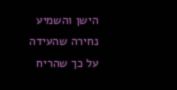הישן והשמיע נחירה שהעידה על כך שהריח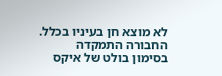לא מוצא חן בעיניו בכלל.
החבורה התמקדה בסימון בולט של איקס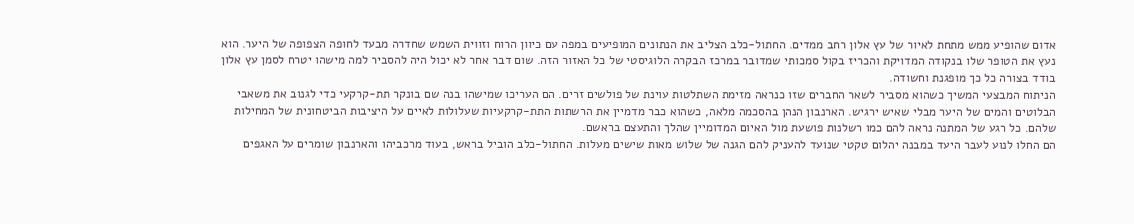אדום שהופיע ממש מתחת לאיור של עץ אלון רחב ממדים. החתול-כלב הצליב את הנתונים המופיעים במפה עם כיוון הרוח וזווית השמש שחדרה מבעד לחופה הצפופה של היער. הוא נעץ את הטופר שלו בנקודה המדויקת והכריז בקול סמכותי שמדובר במרכז הבקרה הלוגיסטי של כל האזור הזה. שום דבר אחר לא יכול היה להסביר למה מישהו יטרח לסמן עץ אלון בודד בצורה כל כך מופגנת וחשודה.
הניתוח המבצעי המשיך כשהוא מסביר לשאר החברים שזו כנראה מזימת השתלטות עוינת של פולשים זרים. הם העריכו שמישהו בנה שם בונקר תת-קרקעי כדי לגנוב את משאבי הבלוטים והמים של היער מבלי שאיש ירגיש. הארנבון הנהן בהסכמה מלאה, כשהוא כבר מדמיין את הרשתות התת-קרקעיות שעלולות לאיים על היציבות הביטחונית של המחילות שלהם. כל רגע של המתנה נראה להם כמו רשלנות פושעת מול האיום המדומיין שהלך והתעצם בראשם.
הם החלו לנוע לעבר היעד במבנה יהלום טקטי שנועד להעניק להם הגנה של שלוש מאות שישים מעלות. החתול-כלב הוביל בראש, בעוד מרכביהו והארנבון שומרים על האגפים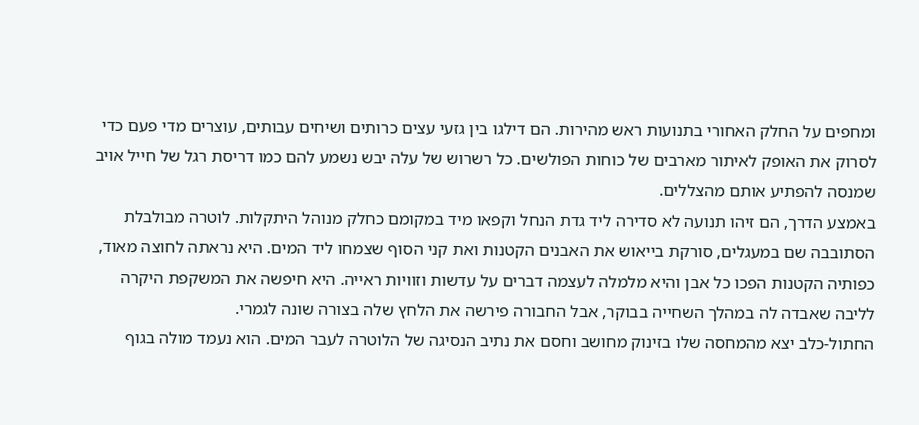ומחפים על החלק האחורי בתנועות ראש מהירות. הם דילגו בין גזעי עצים כרותים ושיחים עבותים, עוצרים מדי פעם כדי לסרוק את האופק לאיתור מארבים של כוחות הפולשים. כל רשרוש של עלה יבש נשמע להם כמו דריסת רגל של חייל אויב שמנסה להפתיע אותם מהצללים.
באמצע הדרך, הם זיהו תנועה לא סדירה ליד גדת הנחל וקפאו מיד במקומם כחלק מנוהל היתקלות. לוטרה מבולבלת הסתובבה שם במעגלים, סורקת בייאוש את האבנים הקטנות ואת קני הסוף שצמחו ליד המים. היא נראתה לחוצה מאוד, כפותיה הקטנות הפכו כל אבן והיא מלמלה לעצמה דברים על עדשות וזוויות ראייה. היא חיפשה את המשקפת היקרה לליבה שאבדה לה במהלך השחייה בבוקר, אבל החבורה פירשה את הלחץ שלה בצורה שונה לגמרי.
החתול-כלב יצא מהמחסה שלו בזינוק מחושב וחסם את נתיב הנסיגה של הלוטרה לעבר המים. הוא נעמד מולה בגוף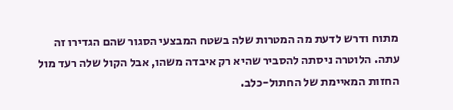מתוח ודרש לדעת מה המטרות שלה בשטח המבצעי הסגור שהם הגדירו זה עתה. הלוטרה ניסתה להסביר שהיא רק איבדה משהו, אבל הקול שלה רעד מול החזות המאיימת של החתול-כלב.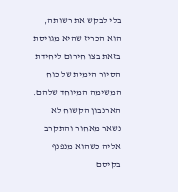בלי לבקש את רשותה, הוא הכריז שהיא מגויסת בזאת בצו חירום ליחידת הסיור הימית של כוח המשימה המיוחד שלהם.
הארנבון הקשוח לא נשאר מאחור והתקרב אליה כשהוא מנפנף בקיסם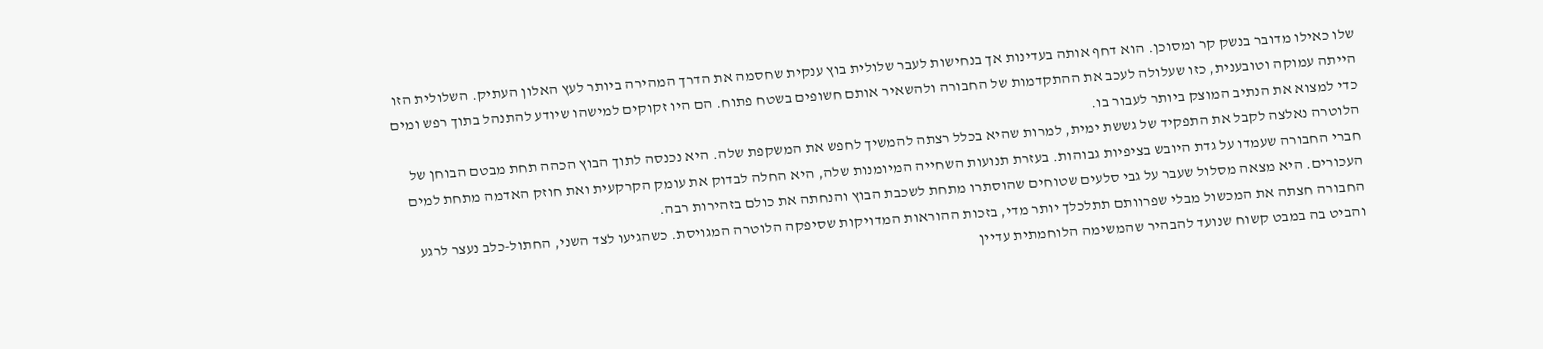שלו כאילו מדובר בנשק קר ומסוכן. הוא דחף אותה בעדינות אך בנחישות לעבר שלולית בוץ ענקית שחסמה את הדרך המהירה ביותר לעץ האלון העתיק. השלולית הזו הייתה עמוקה וטובענית, כזו שעלולה לעכב את ההתקדמות של החבורה ולהשאיר אותם חשופים בשטח פתוח. הם היו זקוקים למישהו שיודע להתנהל בתוך רפש ומים כדי למצוא את הנתיב המוצק ביותר לעבור בו.
הלוטרה נאלצה לקבל את התפקיד של גששת ימית, למרות שהיא בכלל רצתה להמשיך לחפש את המשקפת שלה. היא נכנסה לתוך הבוץ הכהה תחת מבטם הבוחן של חברי החבורה שעמדו על גדת היובש בציפיות גבוהות. בעזרת תנועות השחייה המיומנות שלה, היא החלה לבדוק את עומק הקרקעית ואת חוזק האדמה מתחת למים העכורים. היא מצאה מסלול שעבר על גבי סלעים שטוחים שהוסתרו מתחת לשכבת הבוץ והנחתה את כולם בזהירות רבה.
החבורה חצתה את המכשול מבלי שפרוותם תתלכלך יותר מדי, בזכות ההוראות המדויקות שסיפקה הלוטרה המגויסת. כשהגיעו לצד השני, החתול-כלב נעצר לרגע והביט בה במבט קשוח שנועד להבהיר שהמשימה הלוחמתית עדיין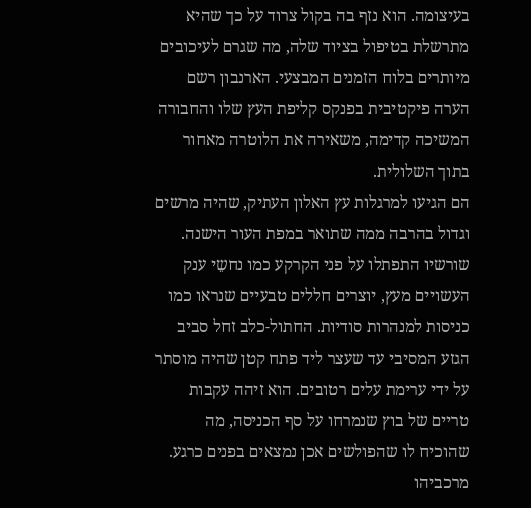בעיצומה. הוא נזף בה בקול צרוד על כך שהיא מתרשלת בטיפול בציוד שלה, מה שגרם לעיכובים מיותרים בלוח הזמנים המבצעי. הארנבון רשם הערה פיקטיבית בפנקס קליפת העץ שלו והחבורה המשיכה קדימה, משאירה את הלוטרה מאחור בתוך השלולית.
הם הגיעו למרגלות עץ האלון העתיק, שהיה מרשים וגדול בהרבה ממה שתואר במפת העור הישנה. שורשיו התפתלו על פני הקרקע כמו נחשֵי ענק העשויים מעץ, יוצרים חללים טבעיים שנראו כמו כניסות למנהרות סודיות. החתול-כלב זחל סביב הגזע המסיבי עד שעצר ליד פתח קטן שהיה מוסתר על ידי ערימת עלים רטובים. הוא זיהה עקבות טריים של בוץ שנמרחו על סף הכניסה, מה שהוכיח לו שהפולשים אכן נמצאים בפנים כרגע.
מרכביהו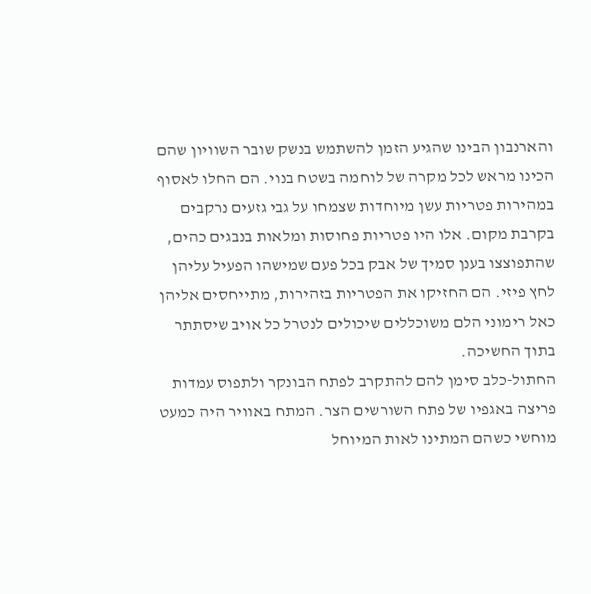והארנבון הבינו שהגיע הזמן להשתמש בנשק שובר השוויון שהם הכינו מראש לכל מקרה של לוחמה בשטח בנוי. הם החלו לאסוף במהירות פטריות עשן מיוחדות שצמחו על גבי גזעים נרקבים בקרבת מקום. אלו היו פטריות פחוסות ומלאות בנבגים כהים, שהתפוצצו בענן סמיך של אבק בכל פעם שמישהו הפעיל עליהן לחץ פיזי. הם החזיקו את הפטריות בזהירות, מתייחסים אליהן כאל רימוני הלם משוכללים שיכולים לנטרל כל אויב שיסתתר בתוך החשיכה.
החתול-כלב סימן להם להתקרב לפתח הבונקר ולתפוס עמדות פריצה באגפיו של פתח השורשים הצר. המתח באוויר היה כמעט מוחשי כשהם המתינו לאות המיוחל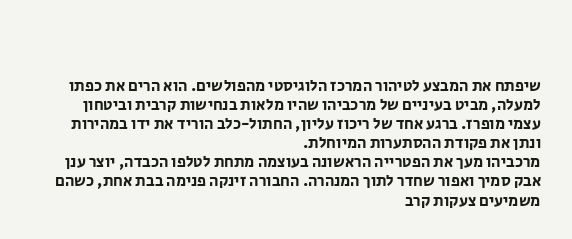שיפתח את המבצע לטיהור המרכז הלוגיסטי מהפולשים. הוא הרים את כפתו למעלה, מביט בעיניים של מרכביהו שהיו מלאות בנחישות קרבית וביטחון עצמי מופרז. ברגע אחד של ריכוז עליון, החתול-כלב הוריד את ידו במהירות ונתן את פקודת ההסתערות המיוחלת.
מרכביהו מעך את הפטרייה הראשונה בעוצמה מתחת לטלפו הכבדה, יוצר ענן אבק סמיך ואפור שחדר לתוך המנהרה. החבורה זינקה פנימה בבת אחת, כשהם משמיעים צעקות קרב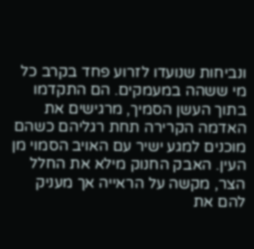ונביחות שנועדו לזרוע פחד בקרב כל מי ששהה במעמקים. הם התקדמו בתוך העשן הסמיך, מרגישים את האדמה הקרירה תחת רגליהם כשהם מוכנים למגע ישיר עם האויב הסמוי מן העין. האבק החנוק מילא את החלל הצר, מקשה על הראייה אך מעניק להם את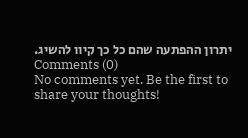יתרון ההפתעה שהם כל כך קיוו להשיג.
Comments (0)
No comments yet. Be the first to share your thoughts!